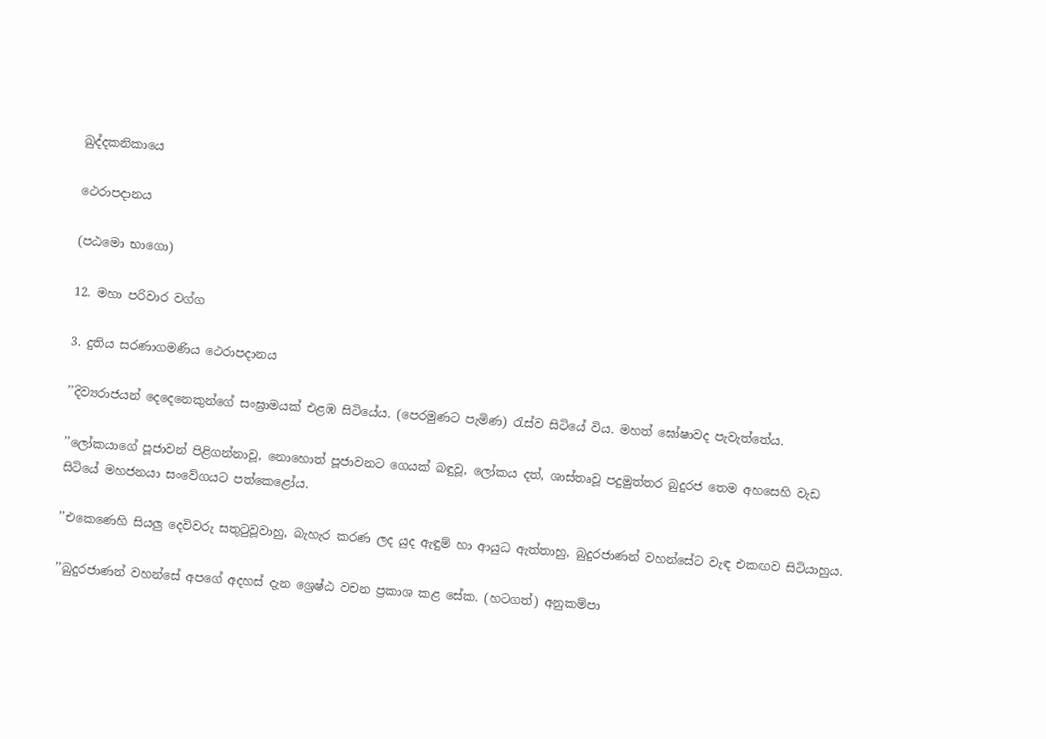ඛුද්දකනිකායෙ

ථෙරාපදානය

(පඨමො භාගො)

12. මහා පරිවාර වග්ග

3. දුතිය සරණාගමණිය ථෙරාපදානය

’’දිව්‍යරාජයන් දෙදෙනෙකුන්ගේ සංඝ්‍රාමයක් එළඹ සිටියේය. (පෙරමුණට පැමිණ) රැස්ව සිටියේ විය. මහත් ඝෝෂාවද පැවැත්තේය.

’’ලෝකයාගේ පූජාවන් පිළිගන්නාවූ, නොහොත් පූජාවනට ගෙයක් බඳුවූ, ලෝකය දත්, ශාස්තෘවූ පදුමුත්තර බුදුරජ තෙම අහසෙහි වැඩ සිටියේ මහජනයා සංවේගයට පත්කෙළෝය.

’’එකෙණෙහි සියලු දෙවිවරු සතුටුවූවාහු, බැහැර කරණ ලද යුද ඇඳුම් හා ආයුධ ඇත්තාහු, බුදුරජාණන් වහන්සේට වැඳ එකඟව සිටියාහුය.

’’බුදුරජාණන් වහන්සේ අපගේ අදහස් දැන ශ්‍රෙෂ්ඨ වචන ප්‍රකාශ කළ සේක. (හටගත්) අනුකම්පා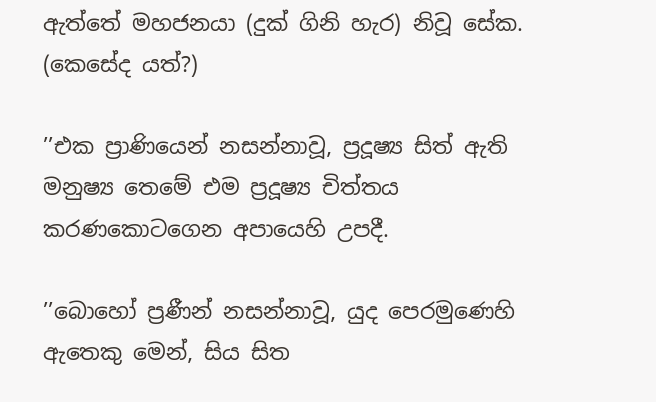ඇත්තේ මහජනයා (දුක් ගිනි හැර) නිවූ සේක. (කෙසේද යත්?)

’’එක ප්‍රාණියෙන් නසන්නාවූ, ප්‍රදූෂ්‍ය සිත් ඇති මනුෂ්‍ය තෙමේ එම ප්‍රදූෂ්‍ය චිත්තය කරණකොටගෙන අපායෙහි උපදී.

’’බොහෝ ප්‍රණීන් නසන්නාවූ, යුද පෙරමුණෙහි ඇතෙකු මෙන්, සිය සිත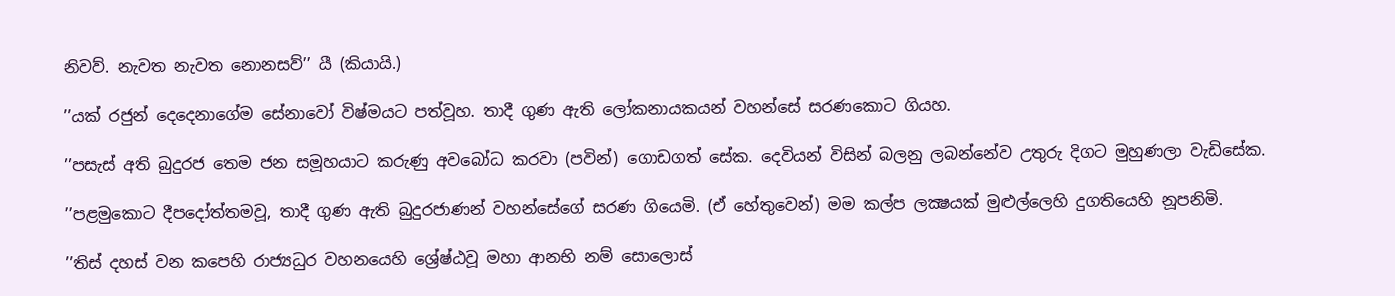නිවව්. නැවත නැවත නොනසව්’’ යී (කියායි.)

’’යක් රජුන් දෙදෙනාගේම සේනාවෝ විෂ්මයට පත්වූහ. තාදී ගුණ ඇති ලෝකනායකයන් වහන්සේ සරණකොට ගියහ.

’’පසැස් අති බුදුරජ තෙම ජන සමූහයාට කරුණු අවබෝධ කරවා (පවින්) ගොඩගත් සේක. දෙවියන් විසින් බලනු ලබන්නේව උතුරු දිගට මුහුණලා වැඩිසේක.

’’පළමුකොට දීපදෝත්තමවූ, තාදී ගුණ ඇති බුදුරජාණන් වහන්සේගේ සරණ ගියෙමි. (ඒ හේතුවෙන්) මම කල්ප ලක්‍ෂයක් මුළුල්ලෙහි දුගතියෙහි නූපනිමි.

’’තිස් දහස් වන කපෙහි රාජ්‍යධුර වහනයෙහි ශ්‍රේෂ්ඨවූ මහා ආනභි නම් සොලොස්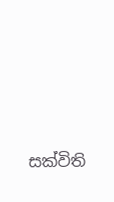සක්විති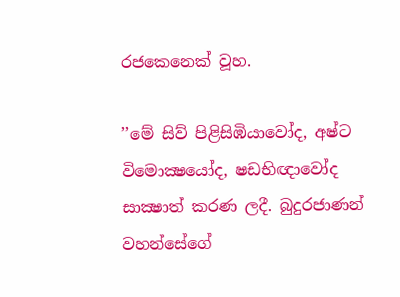රජකෙනෙක් වූහ.

’’මේ සිව් පිළිසිඹියාවෝද, අෂ්ට විමොක්‍ෂයෝද, ෂඩභිඥාවෝද සාක්‍ෂාත් කරණ ලදී. බුදුරජාණන් වහන්සේගේ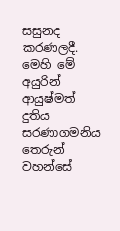සසුනද කරණලදී. මෙහි මේ අයුරින් ආයුෂ්මත් දුතිය සරණාගමනිය තෙරුන් වහන්සේ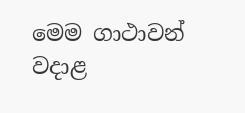මෙම ගාථාවන් වදාළ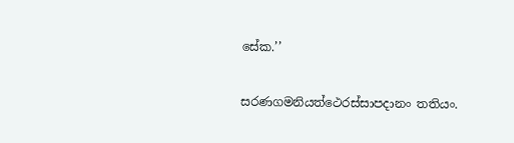සේක.’’

සරණගමනියත්ථෙරස්සාපදානං තතියං.